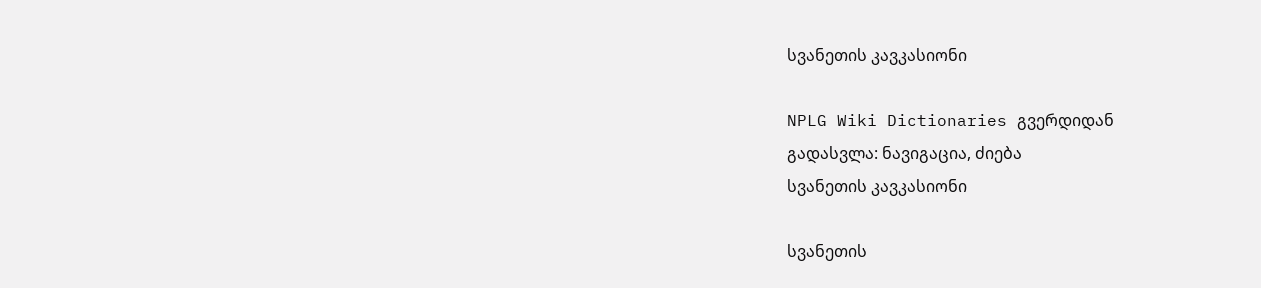სვანეთის კავკასიონი

NPLG Wiki Dictionaries გვერდიდან
გადასვლა: ნავიგაცია, ძიება
სვანეთის კავკასიონი

სვანეთის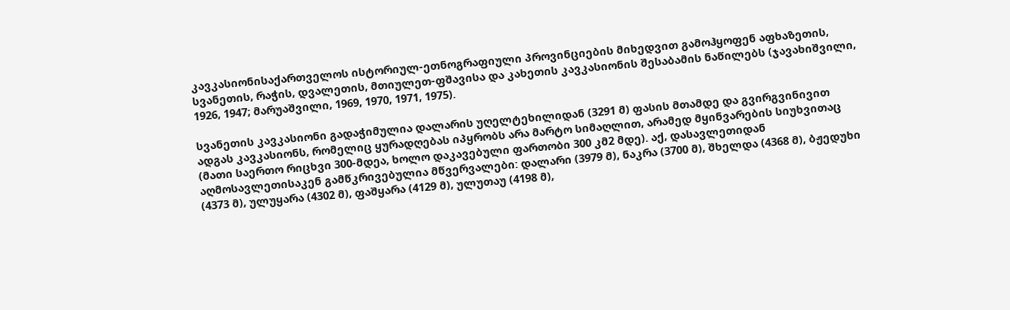კავკასიონისაქართველოს ისტორიულ-ეთნოგრაფიული პროვინციების მიხედვით გამოჰყოფენ აფხაზეთის, სვანეთის, რაჭის, დვალეთის, მთიულეთ-ფშავისა და კახეთის კავკასიონის შესაბამის ნაწილებს (ჯავახიშვილი, 1926, 1947; მარუაშვილი, 1969, 1970, 1971, 1975).

სვანეთის კავკასიონი გადაჭიმულია დალარის უღელტეხილიდან (3291 მ) ფასის მთამდე და გვირგვინივით ადგას კავკასიონს, რომელიც ყურადღებას იპყრობს არა მარტო სიმაღლით, არამედ მყინვარების სიუხვითაც (მათი საერთო რიცხვი 300-მდეა, ხოლო დაკავებული ფართობი 300 კმ2 მდე). აქ, დასავლეთიდან აღმოსავლეთისაკენ გამწკრივებულია მწვერვალები: დალარი (3979 მ), ნაკრა (3700 მ), შხელდა (4368 მ), ბჟედუხი (4373 მ), ულუყარა (4302 მ), ფაშყარა (4129 მ), ულუთაუ (4198 მ),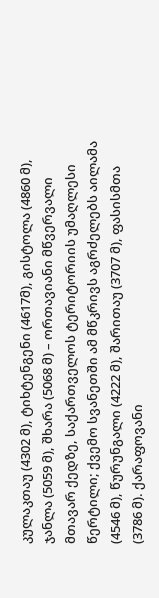კულაკთაუ (4302 მ), ტიხტენგენი (4617მ), გისტოლა (4860 მ), ჯანლა (5059 მ), შხარა (5068 მ) – ორთავიანი მწვერვალი მთავარ ქედზე, საქართველოს ტერიტორიის უმაღლესი წერტილი; ქვემო სვანეთში ამ მწკრივს აგრძელებს აილამა (4546 მ), წურუნგალი (4222 მ), შარითაუ (3707 მ), ფასისმთა (3786 მ). ქარაფოვანი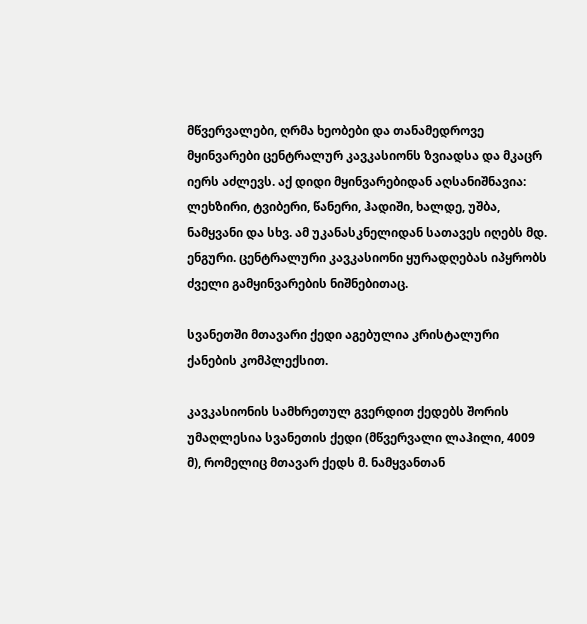მწვერვალები, ღრმა ხეობები და თანამედროვე მყინვარები ცენტრალურ კავკასიონს ზვიადსა და მკაცრ იერს აძლევს. აქ დიდი მყინვარებიდან აღსანიშნავია: ლეხზირი, ტვიბერი, წანერი, ჰადიში, ხალდე, უშბა, ნამყვანი და სხვ. ამ უკანასკნელიდან სათავეს იღებს მდ. ენგური. ცენტრალური კავკასიონი ყურადღებას იპყრობს ძველი გამყინვარების ნიშნებითაც.

სვანეთში მთავარი ქედი აგებულია კრისტალური ქანების კომპლექსით.

კავკასიონის სამხრეთულ გვერდით ქედებს შორის უმაღლესია სვანეთის ქედი (მწვერვალი ლაჰილი, 4009 მ), რომელიც მთავარ ქედს მ. ნამყვანთან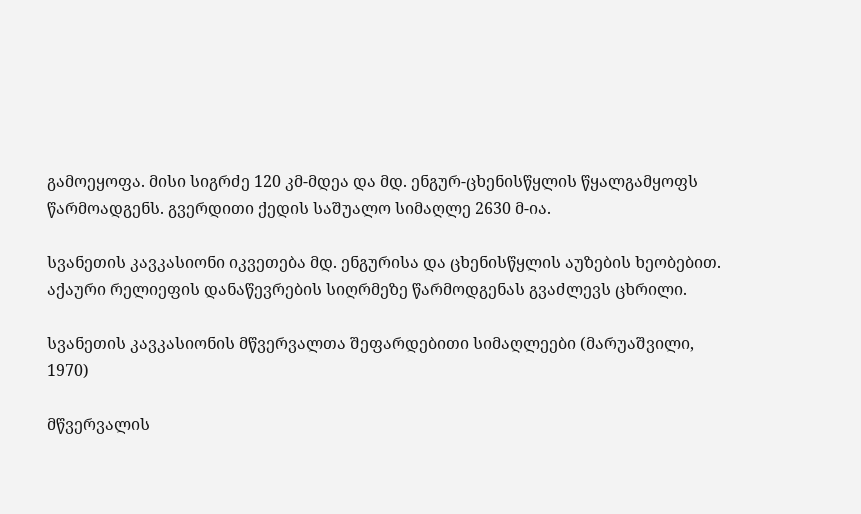გამოეყოფა. მისი სიგრძე 120 კმ-მდეა და მდ. ენგურ-ცხენისწყლის წყალგამყოფს წარმოადგენს. გვერდითი ქედის საშუალო სიმაღლე 2630 მ-ია.

სვანეთის კავკასიონი იკვეთება მდ. ენგურისა და ცხენისწყლის აუზების ხეობებით. აქაური რელიეფის დანაწევრების სიღრმეზე წარმოდგენას გვაძლევს ცხრილი.

სვანეთის კავკასიონის მწვერვალთა შეფარდებითი სიმაღლეები (მარუაშვილი, 1970)

მწვერვალის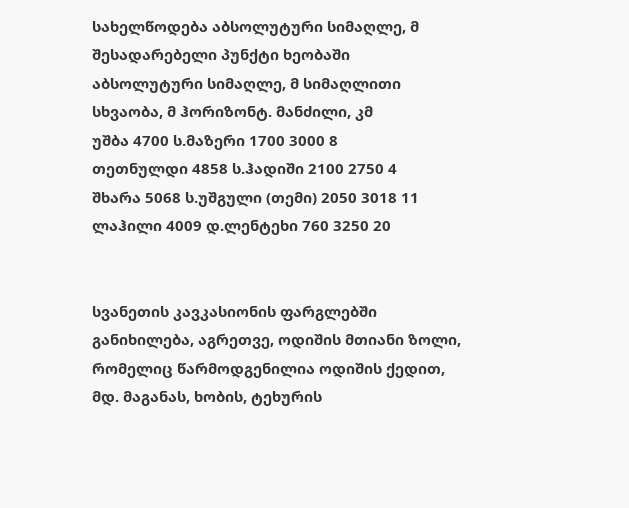სახელწოდება აბსოლუტური სიმაღლე, მ შესადარებელი პუნქტი ხეობაში აბსოლუტური სიმაღლე, მ სიმაღლითი სხვაობა, მ ჰორიზონტ. მანძილი, კმ
უშბა 4700 ს.მაზერი 1700 3000 8
თეთნულდი 4858 ს.ჰადიში 2100 2750 4
შხარა 5068 ს.უშგული (თემი) 2050 3018 11
ლაჰილი 4009 დ.ლენტეხი 760 3250 20


სვანეთის კავკასიონის ფარგლებში განიხილება, აგრეთვე, ოდიშის მთიანი ზოლი, რომელიც წარმოდგენილია ოდიშის ქედით, მდ. მაგანას, ხობის, ტეხურის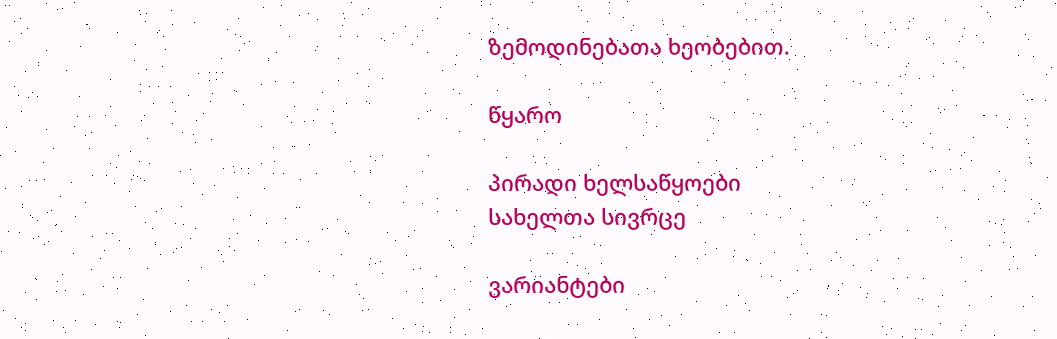ზემოდინებათა ხეობებით.

წყარო

პირადი ხელსაწყოები
სახელთა სივრცე

ვარიანტები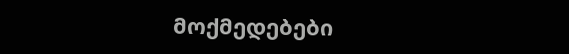მოქმედებები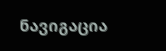ნავიგაცია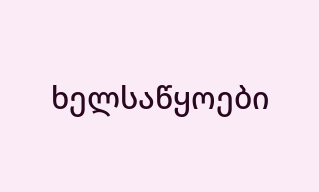ხელსაწყოები